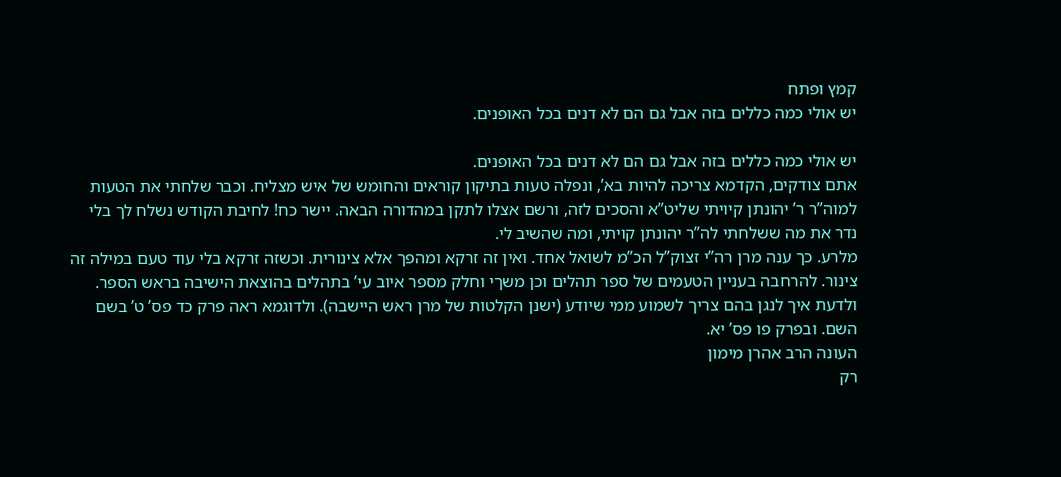קמץ ופתח
יש אולי כמה כללים בזה אבל גם הם לא דנים בכל האופנים.

יש אולי כמה כללים בזה אבל גם הם לא דנים בכל האופנים.
אתם צודקים, הקדמא צריכה להיות בא’, ונפלה טעות בתיקון קוראים והחומש של איש מצליח. וכבר שלחתי את הטעות למוה”ר ר’ יהונתן קיויתי שליט”א והסכים לזה, ורשם אצלו לתקן במהדורה הבאה. יישר כח! לחיבת הקודש נשלח לך בלי נדר את מה ששלחתי לה”ר יהונתן קויתי, ומה שהשיב לי.
מלרע. כך ענה מרן רה”י זצוק”ל הכ”מ לשואל אחד. ואין זה זרקא ומהפך אלא צינורית. וכשזה זרקא בלי עוד טעם במילה זה צינור. להרחבה בעניין הטעמים של ספר תהלים וכן משךי וחלק מספר איוב עי’ בתהלים בהוצאת הישיבה בראש הספר. ולדעת איך לנגן בהם צריך לשמוע ממי שיודע (ישנן הקלטות של מרן ראש היישבה). ולדוגמא ראה פרק כד פס’ ט’ בשם השם. ובפרק פו פס’ יא.
העונה הרב אהרן מימון
רק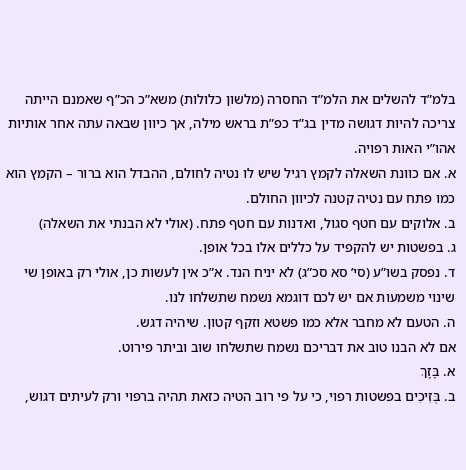בלמ”ד להשלים את הלמ”ד החסרה (מלשון כלולות) משא”כ הכ”ף שאמנם הייתה צריכה להיות דגושה מדין בג”ד כפ”ת בראש מילה, אך כיוון שבאה עתה אחר אותיות אהו”י האות רפויה.
א. אם כוונת השאלה לקמץ רגיל שיש לו נטיה לחולם, ההבדל הוא ברור – הקמץ הוא כמו פתח עם נטיה קטנה לכיוון החולם.
ב. אלוקים עם חטף סגול, ואדנות עם חטף פתח. (אולי לא הבנתי את השאלה)
ג. בפשטות יש להקפיד על כללים אלו בכל אופן.
ד. נפסק בשו”ע (סי’ סא סכ”ג) לא יניח הנד. א”כ אין לעשות כן, אולי רק באופן שי שינוי משמעות אם יש לכם דוגמא נשמח שתשלחו לנו.
ה. הטעם לא מחבר אלא כמו פשטא וזקף קטון. שיהיה דגש.
אם לא הבנו טוב את דבריכם נשמח שתשלחו שוב וביתר פירוט.
א. בָּזָךְ
ב. בְּזִיכִים בפשטות רפוי, כי על פי רוב הטיה כזאת תהיה ברפוי ורק לעיתים דגוש,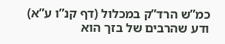כמ”ש הרד”ק במכלול (דף קנ”ו ע”א)
ודע שהרבים של בזך הוא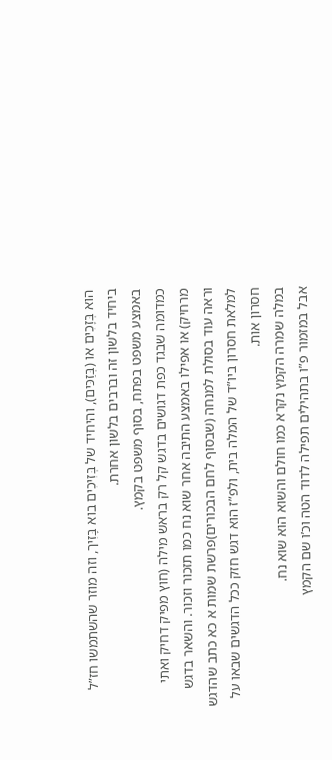הוא בְּזָכִים או (בְּזַכּים), והיחיד של בְּזִיכִים בוא בָּזִיך, וזה מוזר שהשתמשו חז”ל ביחיד בלשון זה וברבים בלשון אחרת.
באמצע משפט בפתח, בסוף משפט בקמץ.
כמדומה שבגד כפת דגושים בדגש קל רק בראש מילה (חוץ מפיק דחיק ואתי מרחיק) או אפילו באמצע התיבה אחר שוא נח כמו תזכור וזכור. והשאר בדגש
וראה עוד בסולת למנחה (שבסוף לחם הבכורים)פרשת שמות א כא כתב שהדגש למלאת חסרון ביו”ד של המלה בית, ולפ”ז הוא דגש חזק ככל הדגשים שבאו על חסרון אות.
במלה שמרה הקמץ נקרא כמו חולם והשוא הוא שוא נח.
אבל במזמור פ”ו בתהילים תפילה לדוד הטה וכ’ו שם הקמץ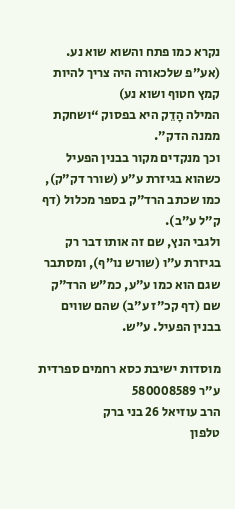נקרא כמו פתח והשוא שוא נע. (אע”פ שלכאורה היה צריך להיות קמץ חטוף ושוא נע)
המילה הָדֵק היא בפסוק “ושחקת ממנה הדק”.
וכך מנקדים מקור בבנין הפעיל כשהוא בגיזרת ע”ע (שורר דק”ק), כמו שכתב הרד”ק בספר מכלול (דף ק”ל ע”ב).
ולגבי הנץ, שם זה אותו דבר רק בגיזרת ע”ו (שורש נו”ף), ומסתבר שגם הוא כמו ע”ע, כמ”ש הרד”ק שם (דף קכ”ז ע”ב) שהם שווים בבנין הפעיל. ע”ש.

מוסדות ישיבת כסא רחמים ספרדית ע”ר 580008589
הרב עוזיאל 26 בני ברק
טלפון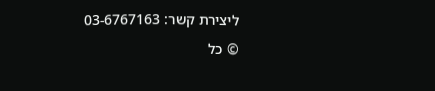ליצירת קשר: 03-6767163
© כל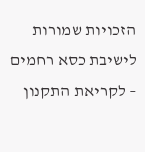הזכויות שמורות לישיבת כסא רחמים – לקריאת התקנון